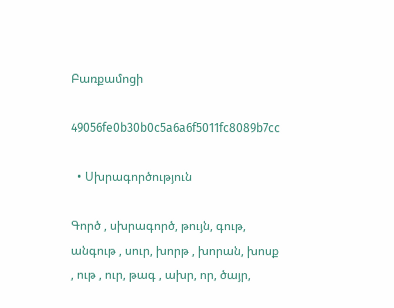Բառքամոցի

49056fe0b30b0c5a6a6f5011fc8089b7cc

  • Սխրագործություն

Գործ , սխրագործ, թույն, գութ, անգութ , սուր, խորթ , խորան, խոսք , ութ , ուր, թագ , ախր, որ, ծայր,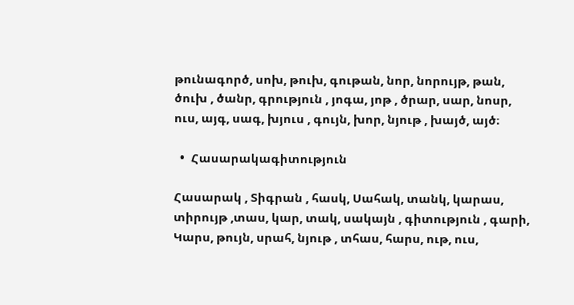թունագործ, սոխ, թուխ, գութան, նոր, նորույթ, թան, ծուխ , ծանր, գրություն , յոգա, յոթ , ծրար, սար, նոսր, ուս, այգ, սագ, խյուս , գույն, խոր, նյութ , խայծ, այծ։

  •  Հասարակագիտություն

Հասարակ , Տիգրան , հասկ, Սահակ, տանկ, կարաս, տիրույթ ,տաս, կար, տակ, սակայն , գիտություն , գարի, Կարս, թույն, սրահ, նյութ , տհաս, հարս, ութ, ուս,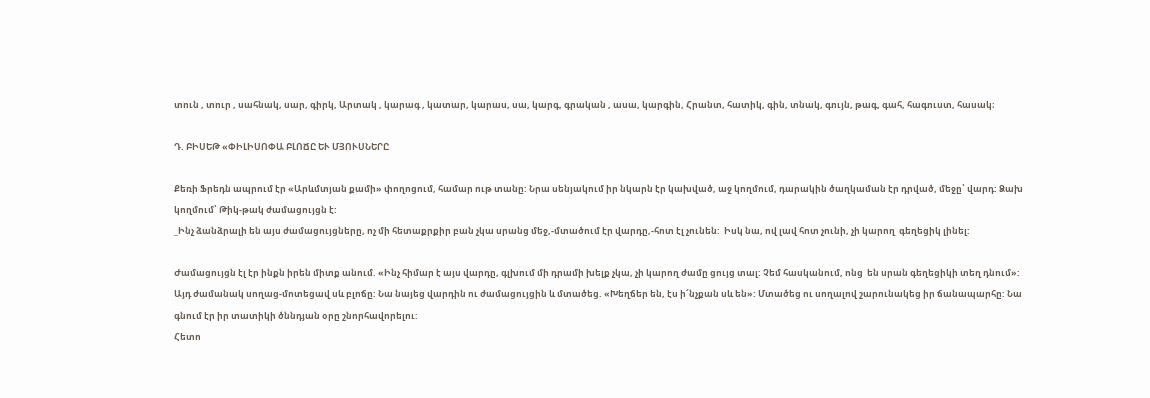տուն , տուր , սահնակ, սար, գիրկ, Արտակ , կարագ , կատար, կարաս, սա, կարգ, գրական , ասա, կարգին, Հրանտ, հատիկ, գին, տնակ, գույն, թագ, գահ, հագուստ, հասակ։

Դ. ԲԻՍԵԹ «ՓԻԼԻՍՈՓԱ ԲԼՈՃԸ ԵՒ ՄՅՈՒՍՆԵՐԸ

Քեռի Ֆրեդն ապրում էր «Արևմտյան քամի» փողոցում, համար ութ տանը: Նրա սենյակում իր նկարն էր կախված, աջ կողմում, դարակին ծաղկաման էր դրված, մեջը՝ վարդ: Ձախ կողմում՝ Թիկ-թակ ժամացույցն է:
_Ինչ ձանձրալի են այս ժամացույցները, ոչ մի հետաքրքիր բան չկա սրանց մեջ,-մտածում էր վարդը,-հոտ էլ չունեն:  Իսկ նա, ով լավ հոտ չունի, չի կարող  գեղեցիկ լինել:

Ժամացույցն էլ էր ինքն իրեն միտք անում. «Ինչ հիմար է այս վարդը, գլխում մի դրամի խելք չկա, չի կարող ժամը ցույց տալ: Չեմ հասկանում, ոնց  են սրան գեղեցիկի տեղ դնում»:
Այդ ժամանակ սողաց-մոտեցավ սև բլոճը: Նա նայեց վարդին ու ժամացույցին և մտածեց. «Խեղճեր են, էս ի՜նչքան սև են»: Մտածեց ու սողալով շարունակեց իր ճանապարհը: Նա գնում էր իր տատիկի ծննդյան օրը շնորհավորելու:
Հետո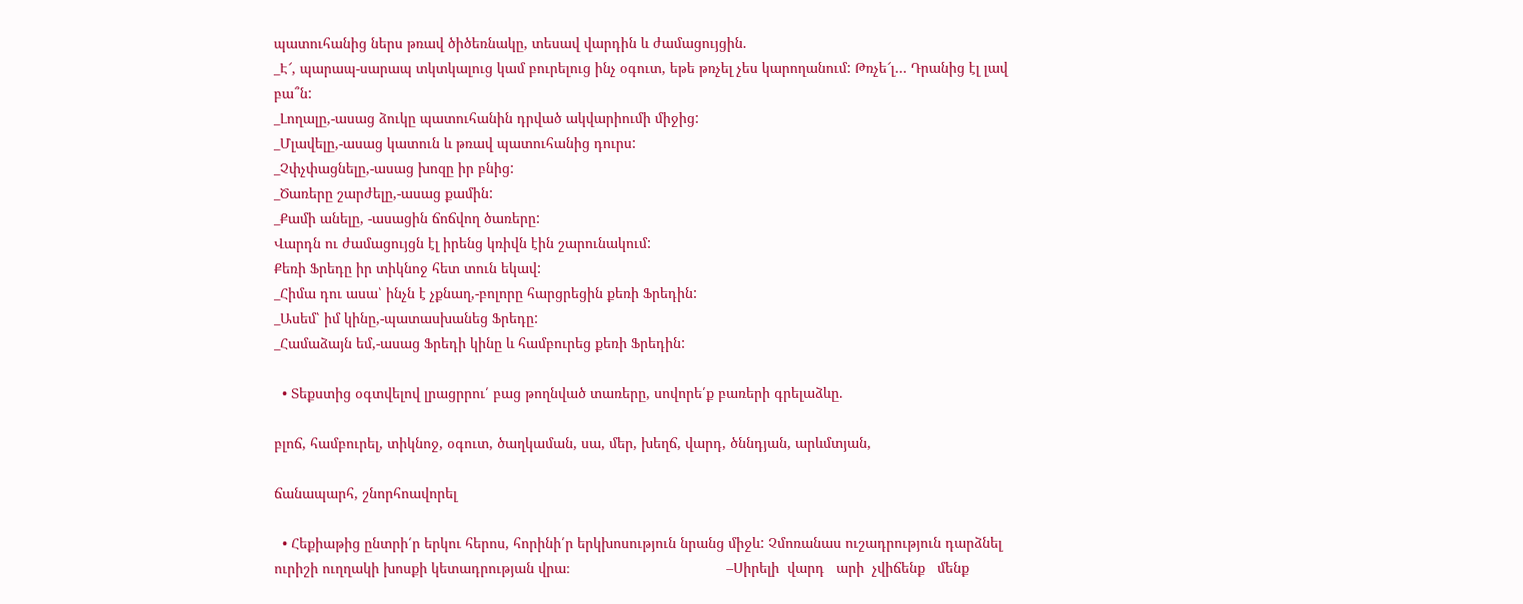պատուհանից ներս թռավ ծիծեռնակը, տեսավ վարդին և ժամացույցին.
_Է՜, պարապ-սարապ տկտկալուց կամ բուրելուց ինչ օգուտ, եթե թռչել չես կարողանում: Թռչե՜լ… Դրանից էլ լավ բա՞ն:
_Լողալը,-ասաց ձուկը պատուհանին դրված ակվարիումի միջից:
_Մլավելը,-ասաց կատուն և թռավ պատուհանից դուրս:
_Չփչփացնելը,-ասաց խոզը իր բնից:
_Ծառերը շարժելը,-ասաց քամին:
_Քամի անելը, -ասացին ճոճվող ծառերը:
Վարդն ու ժամացույցն էլ իրենց կռիվն էին շարունակում:
Քեռի Ֆրեդը իր տիկնոջ հետ տուն եկավ:
_Հիմա դու ասա՝ ինչն է չքնաղ,-բոլորը հարցրեցին քեռի Ֆրեդին:
_Ասեմ՝ իմ կինը,-պատասխանեց Ֆրեդը:
_Համաձայն եմ,-ասաց Ֆրեդի կինը և համբուրեց քեռի Ֆրեդին:

  • Տեքստից օգտվելով լրացրրու՛ բաց թողնված տառերը, սովորե՛ք բառերի գրելաձևը.

բլոճ, համբուրել, տիկնոջ, օգուտ, ծաղկաման, սա, մեր, խեղճ, վարդ, ծննդյան, արևմտյան,

ճանապարհ, շնորհոավորել

  • Հեքիաթից ընտրի՛ր երկու հերոս, հորինի՛ր երկխոսություն նրանց միջև: Չմոռանաս ուշադրություն դարձնել ուրիշի ուղղակի խոսքի կետադրության վրա։                                       –Սիրելի  վարդ   արի  չվիճենք   մենք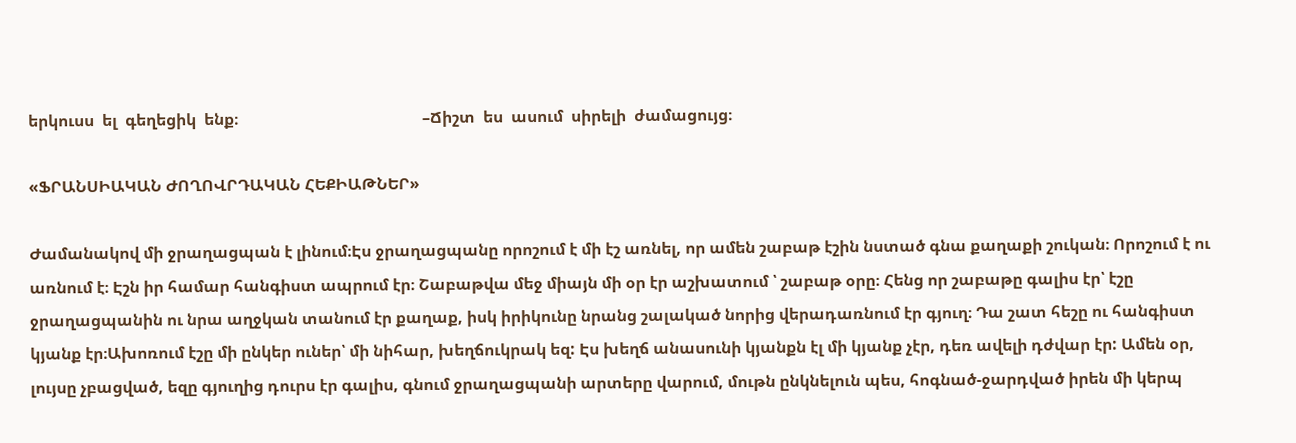երկուսս  ել  գեղեցիկ  ենք։                                              –Ճիշտ  ես  ասում  սիրելի  ժամացույց։

«ՖՐԱՆՍԻԱԿԱՆ ԺՈՂՈՎՐԴԱԿԱՆ ՀԵՔԻԱԹՆԵՐ»

Ժամանակով մի ջրաղացպան է լինում։Էս ջրաղացպանը որոշում է մի էշ առնել, որ ամեն շաբաթ էշին նստած գնա քաղաքի շուկան։ Որոշում է ու առնում է։ Էշն իր համար հանգիստ ապրում էր։ Շաբաթվա մեջ միայն մի օր էր աշխատում ՝ շաբաթ օրը։ Հենց որ շաբաթը գալիս էր՝ էշը ջրաղացպանին ու նրա աղջկան տանում էր քաղաք, իսկ իրիկունը նրանց շալակած նորից վերադառնում էր գյուղ։ Դա շատ հեշը ու հանգիստ կյանք էր։Ախոռում էշը մի ընկեր ուներ՝ մի նիհար, խեղճուկրակ եզ: Էս խեղճ անասունի կյանքն էլ մի կյանք չէր, դեռ ավելի դժվար էր: Ամեն օր, լույսը չբացված, եզը գյուղից դուրս էր գալիս, գնում ջրաղացպանի արտերը վարում, մութն ընկնելուն պես, հոգնած-ջարդված իրեն մի կերպ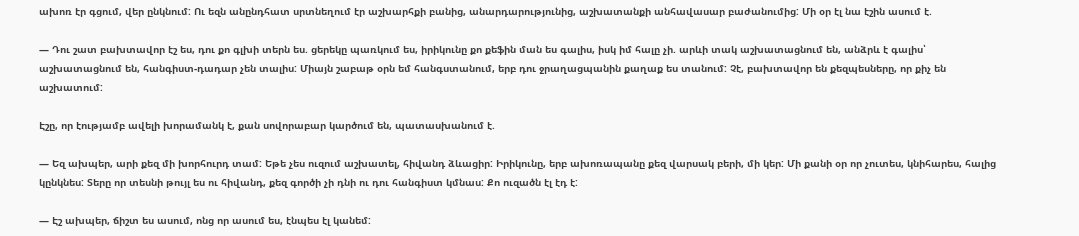ախոռ էր գցում, վեր ընկնում: Ու եզն անընդհատ սրտնեղում էր աշխարհքի բանից, անարդարությունից, աշխատանքի անհավասար բաժանումից: Մի օր էլ նա էշին ասում է.

— Դու շատ բախտավոր էշ ես, դու քո գլխի տերն ես. ցերեկը պառկում ես, իրիկունը քո քեֆին ման ես գալիս, իսկ իմ հալը չի. արևի տակ աշխատացնում են, անձրև է գալիս՝ աշխատացնում են, հանգիստ-դադար չեն տալիս: Միայն շաբաթ օրն եմ հանգստանում, երբ դու ջրաղացպանին քաղաք ես տանում: Չէ, բախտավոր են քեզպեսները, որ քիչ են աշխատում:

Էշը, որ էությամբ ավելի խորամանկ է, քան սովորաբար կարծում են, պատասխանում է.

— Եզ ախպեր, արի քեզ մի խորհուրդ տամ: Եթե չես ուզում աշխատել, հիվանդ ձևացիր: Իրիկունը, երբ ախոռապանը քեզ վարսակ բերի, մի կեր: Մի քանի օր որ չուտես, կնիհարես, հալից կընկնես: Տերը որ տեսնի թույլ ես ու հիվանդ, քեզ գործի չի դնի ու դու հանգիստ կմնաս: Քո ուզածն էլ էդ է:

— Էշ ախպեր, ճիշտ ես ասում, ոնց որ ասում ես, էնպես էլ կանեմ: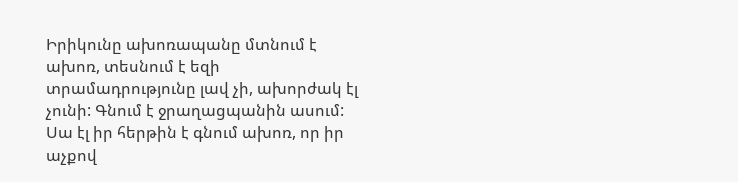Իրիկունը ախոռապանը մտնում է ախոռ, տեսնում է եզի տրամադրությունը լավ չի, ախորժակ էլ չունի: Գնում է ջրաղացպանին ասում: Սա էլ իր հերթին է գնում ախոռ, որ իր աչքով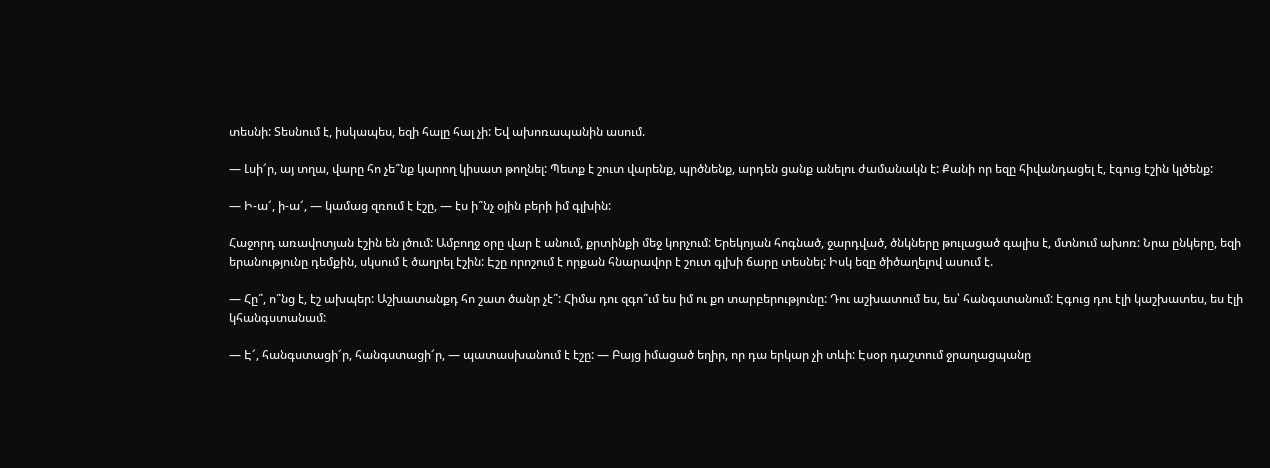տեսնի: Տեսնում է, իսկապես, եզի հալը հալ չի: Եվ ախոռապանին ասում.

— Լսի՜ր, այ տղա, վարը հո չե՞նք կարող կիսատ թողնել: Պետք է շուտ վարենք, պրծնենք, արդեն ցանք անելու ժամանակն է: Քանի որ եզը հիվանդացել է, էգուց էշին կլծենք:

— Ի-ա՜, ի-ա՜, — կամաց զռում է էշը, — էս ի՞նչ օյին բերի իմ գլխին:

Հաջորդ առավոտյան էշին են լծում: Ամբողջ օրը վար է անում, քրտինքի մեջ կորչում: Երեկոյան հոգնած, ջարդված, ծնկները թուլացած գալիս է, մտնում ախոռ: Նրա ընկերը, եզի երանությունը դեմքին, սկսում է ծաղրել էշին: Էշը որոշում է որքան հնարավոր է շուտ գլխի ճարը տեսնել: Իսկ եզը ծիծաղելով ասում է.

— Հը՞, ո՞նց է, էշ ախպեր: Աշխատանքդ հո շատ ծանր չէ՞: Հիմա դու զգո՞ւմ ես իմ ու քո տարբերությունը: Դու աշխատում ես, ես՝ հանգստանում: Էգուց դու էլի կաշխատես, ես էլի կհանգստանամ:

— Է՜, հանգստացի՜ր, հանգստացի՜ր, — պատասխանում է էշը: — Բայց իմացած եղիր, որ դա երկար չի տևի: Էսօր դաշտում ջրաղացպանը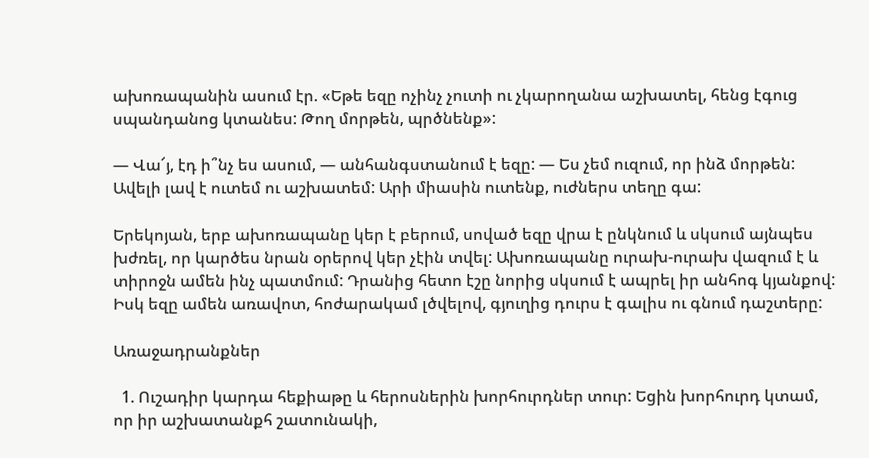ախոռապանին ասում էր. «Եթե եզը ոչինչ չուտի ու չկարողանա աշխատել, հենց էգուց սպանդանոց կտանես: Թող մորթեն, պրծնենք»:

— Վա՜յ, էդ ի՞նչ ես ասում, — անհանգստանում է եզը: — Ես չեմ ուզում, որ ինձ մորթեն: Ավելի լավ է ուտեմ ու աշխատեմ: Արի միասին ուտենք, ուժներս տեղը գա:

Երեկոյան, երբ ախոռապանը կեր է բերում, սոված եզը վրա է ընկնում և սկսում այնպես խժռել, որ կարծես նրան օրերով կեր չէին տվել: Ախոռապանը ուրախ-ուրախ վազում է և տիրոջն ամեն ինչ պատմում: Դրանից հետո էշը նորից սկսում է ապրել իր անհոգ կյանքով: Իսկ եզը ամեն առավոտ, հոժարակամ լծվելով, գյուղից դուրս է գալիս ու գնում դաշտերը:

Առաջադրանքներ

  1. Ուշադիր կարդա հեքիաթը և հերոսներին խորհուրդներ տուր: Եցին խորհուրդ կտամ, որ իր աշխատանքհ շատունակի,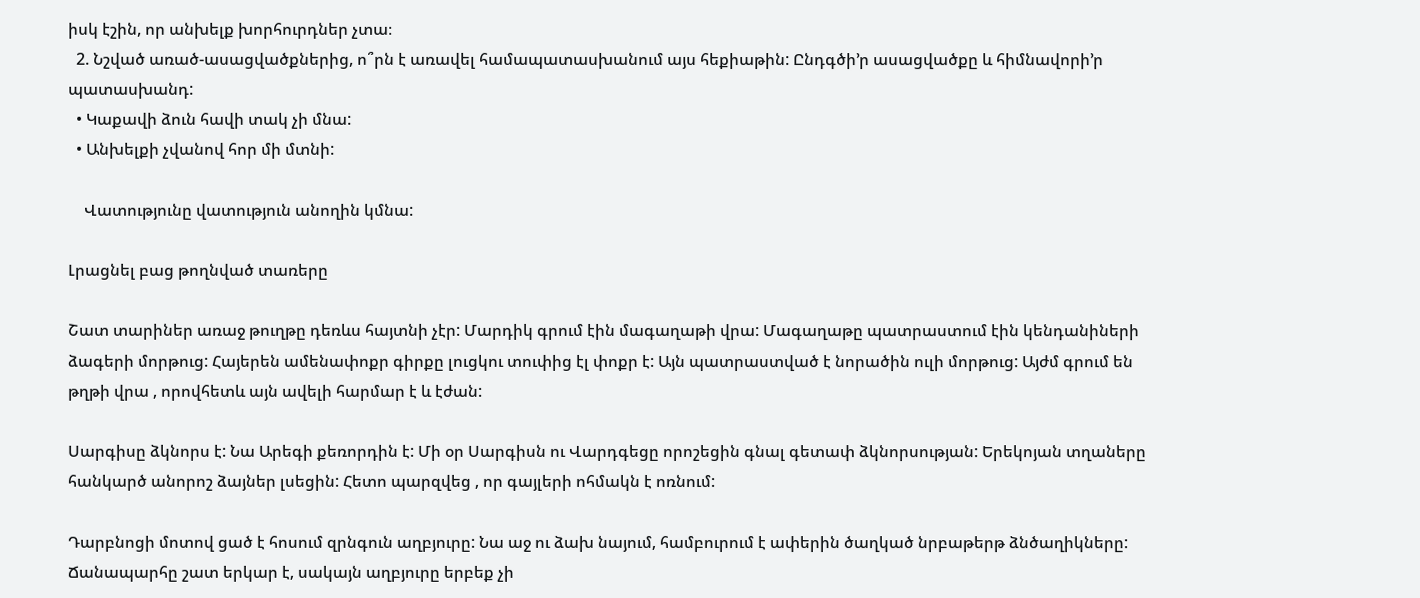իսկ էշին, որ անխելք խորհուրդներ չտա։
  2. Նշված առած-ասացվածքներից, ո՞րն է առավել համապատասխանում այս հեքիաթին: Ընդգծի’ր ասացվածքը և հիմնավորի’ր պատասխանդ:
  • Կաքավի ձուն հավի տակ չի մնա:
  • Անխելքի չվանով հոր մի մտնի:

    Վատությունը վատություն անողին կմնա:

Լրացնել բաց թողնված տառերը

Շատ տարիներ առաջ թուղթը դեռևս հայտնի չէր: Մարդիկ գրում էին մագաղաթի վրա: Մագաղաթը պատրաստում էին կենդանիների ձագերի մորթուց: Հայերեն ամենափոքր գիրքը լուցկու տուփից էլ փոքր է: Այն պատրաստված է նորածին ուլի մորթուց: Այժմ գրում են թղթի վրա , որովհետև այն ավելի հարմար է և էժան:

Սարգիսը ձկնորս է: Նա Արեգի քեռորդին է: Մի օր Սարգիսն ու Վարդգեցը որոշեցին գնալ գետափ ձկնորսության: Երեկոյան տղաները հանկարծ անորոշ ձայներ լսեցին: Հետո պարզվեց , որ գայլերի ոհմակն է ոռնում:

Դարբնոցի մոտով ցած է հոսում զրնգուն աղբյուրը: Նա աջ ու ձախ նայում, համբուրում է ափերին ծաղկած նրբաթերթ ձնծաղիկները: Ճանապարհը շատ երկար է, սակայն աղբյուրը երբեք չի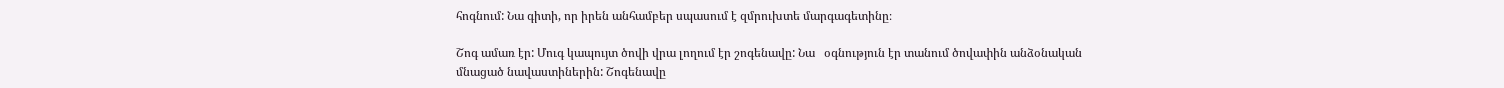հոգնում: Նա գիտի, որ իրեն անհամբեր սպասում է զմրուխտե մարգագետինը։

Շոգ ամառ էր: Մուգ կապույտ ծովի վրա լողում էր շոգենավը: Նա   օգնություն էր տանում ծովափին անձօնական մնացած նավաստիներին: Շոգենավը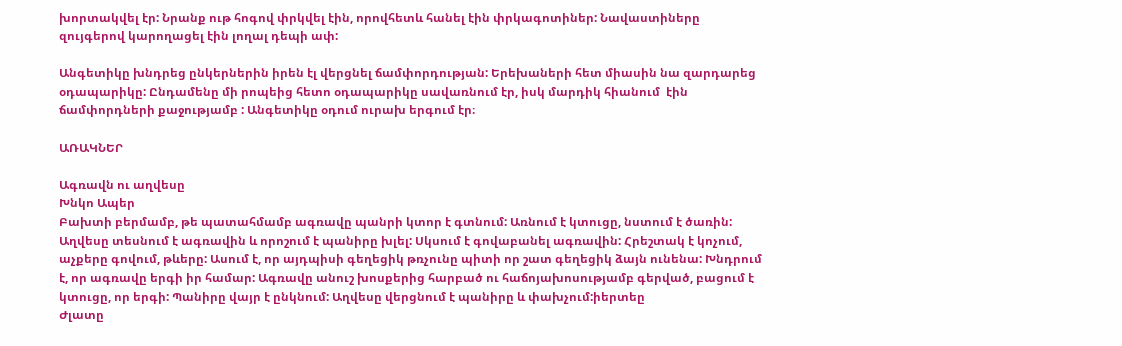խորտակվել էր: Նրանք ութ հոգով փրկվել էին, որովհետև հանել էին փրկագոտիներ: Նավաստիները զույգերով կարողացել էին լողալ դեպի ափ:

Անգետիկը խնդրեց ընկերներին իրեն էլ վերցնել ճամփորդության: Երեխաների հետ միասին նա զարդարեց օդապարիկը: Ընդամենը մի րոպեից հետո օդապարիկը սավառնում էր, իսկ մարդիկ հիանում  էին ճամփորդների քաջությամբ : Անգետիկը օդում ուրախ երգում էր։

ԱՌԱԿՆԵՐ

Ագռավն ու աղվեսը
Խնկո Ապեր
Բախտի բերմամբ, թե պատահմամբ ագռավը պանրի կտոր է գտնում: Առնում է կտուցը, նստում է ծառին: Աղվեսը տեսնում է ագռավին և որոշում է պանիրը խլել: Սկսում է գովաբանել ագռավին: Հրեշտակ է կոչում, աչքերը գովում, թևերը: Ասում է, որ այդպիսի գեղեցիկ թռչունը պիտի որ շատ գեղեցիկ ձայն ունենա: Խնդրում է, որ ագռավը երգի իր համար: Ագռավը անուշ խոսքերից հարբած ու հաճոյախոսությամբ գերված, բացում է կտուցը, որ երգի: Պանիրը վայր է ընկնում: Աղվեսը վերցնում է պանիրը և փախչում:իերտեը
Ժլատը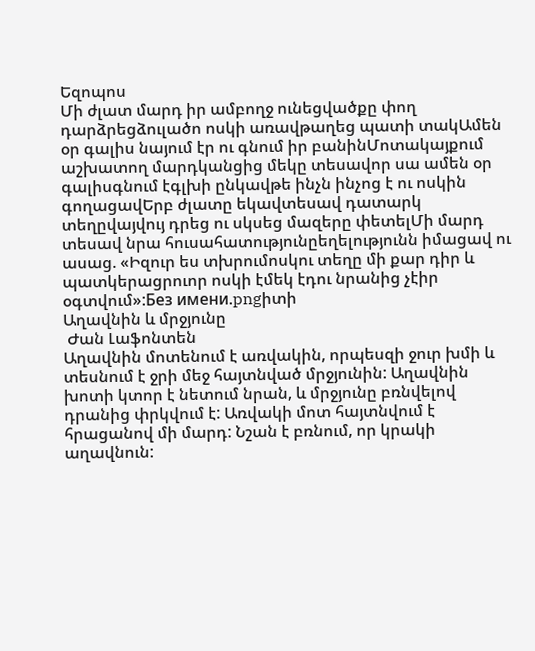Եզոպոս
Մի ժլատ մարդ իր ամբողջ ունեցվածքը փող դարձրեցձուլածո ոսկի առավթաղեց պատի տակԱմեն օր գալիս նայում էր ու գնում իր բանինՄոտակայքում աշխատող մարդկանցից մեկը տեսավոր սա ամեն օր գալիսգնում էգլխի ընկավթե ինչն ինչոց է ու ոսկին գողացավԵրբ ժլատը եկավտեսավ դատարկ տեղըվայվույ դրեց ու սկսեց մազերը փետելՄի մարդ տեսավ նրա հուսահատությունըեղելությունն իմացավ ու ասաց. «Իզուր ես տխրումոսկու տեղը մի քար դիր և պատկերացրուոր ոսկի էմեկ էդու նրանից չէիր օգտվում»:Без имени.pngիտի
Աղավնին և մրջյունը
 Ժան Լաֆոնտեն
Աղավնին մոտենում է առվակին, որպեսզի ջուր խմի և տեսնում է ջրի մեջ հայտնված մրջյունին: Աղավնին խոտի կտոր է նետում նրան, և մրջյունը բռնվելով դրանից փրկվում է: Առվակի մոտ հայտնվում է հրացանով մի մարդ: Նշան է բռնում, որ կրակի աղավնուն: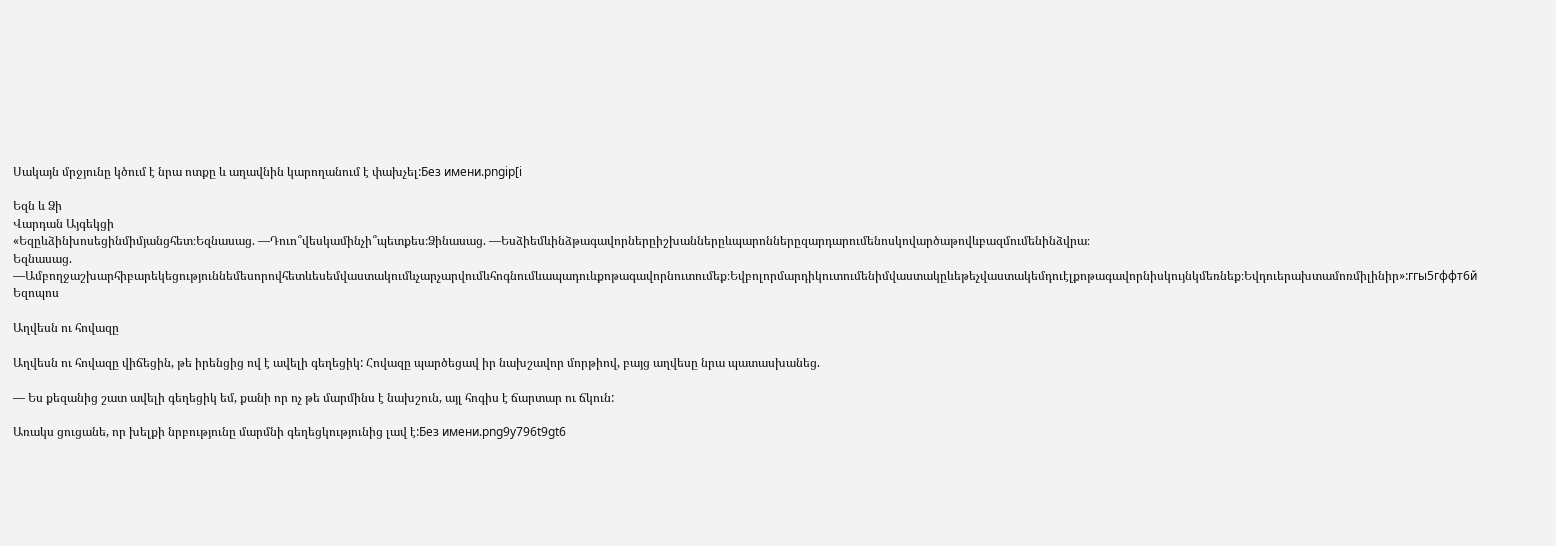Սակայն մրջյունը կծում է նրա ոտքը և աղավնին կարողանում է փախչել:Без имени.pngip[i

Եզն և Ձի
Վարդան Այգեկցի
«Եզըևձինխոսեցինմիմյանցհետ։Եզնասաց. —Դուո՞վեսկամինչի՞պետքես։Ձինասաց. —Եսձիեմևինձթագավորներըիշխաններըևպարոններըզարդարումենոսկովարծաթովևբազմումենինձվրա։
Եզնասաց. —Ամբողջաշխարհիբարեկեցություննեմեսորովհետևեսեմվաստակումևչարչարվումևհոգնումևապադուևքոթագավորնուտումեք։Եվբոլորմարդիկուտումենիմվաստակըևեթեչվաստակեմդուէլքոթագավորնիսկույնկմեռնեք։Եվդուերախտամոռմիլինիր»:ггы5гффт6й
Եզոպոս

Աղվեսն ու հովազը

Աղվեսն ու հովազը վիճեցին, թե իրենցից ով է ավելի գեղեցիկ: Հովազը պարծեցավ իր նախշավոր մորթիով, բայց աղվեսը նրա պատասխանեց.

— Ես քեզանից շատ ավելի գեղեցիկ եմ, քանի որ ոչ թե մարմինս է նախշուն, այլ հոգիս է ճարտար ու ճկուն:

Առակս ցուցանե, որ խելքի նրբությունը մարմնի գեղեցկությունից լավ է:Без имени.png9y796t9gt6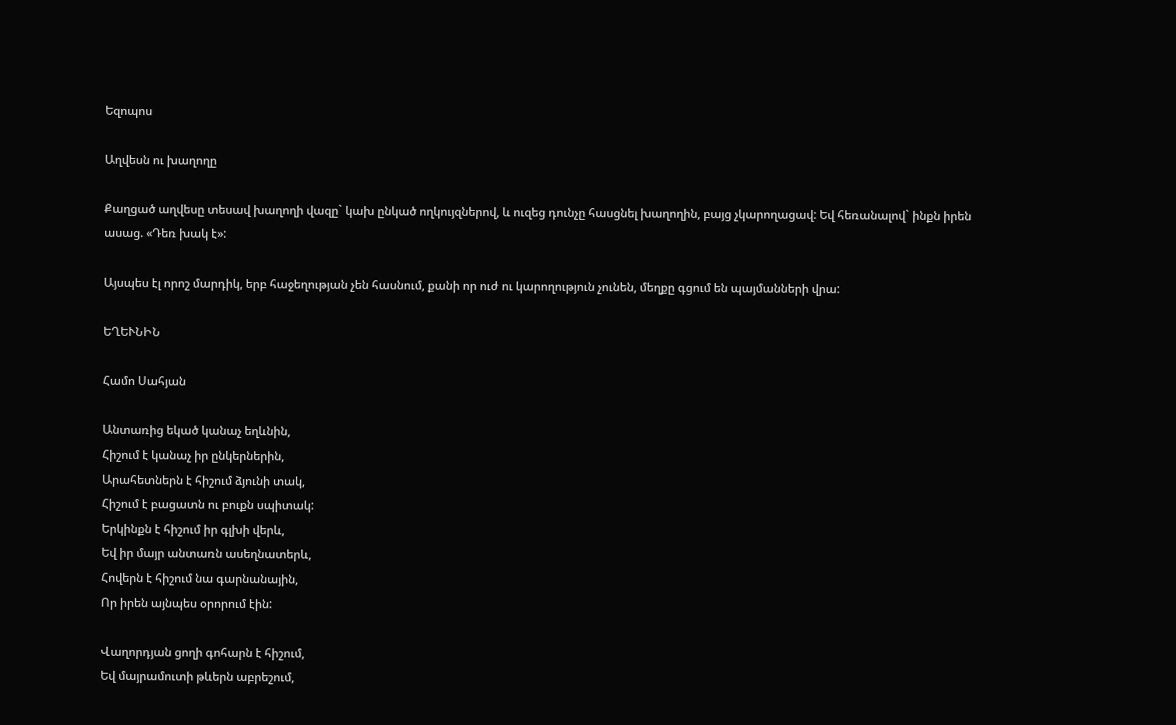Եզոպոս

Աղվեսն ու խաղողը

Քաղցած աղվեսը տեսավ խաղողի վազը` կախ ընկած ողկույզներով, և ուզեց դունչը հասցնել խաղողին, բայց չկարողացավ: Եվ հեռանալով` ինքն իրեն ասաց. «Դեռ խակ է»:

Այսպես էլ որոշ մարդիկ, երբ հաջեղության չեն հասնում, քանի որ ուժ ու կարողություն չունեն, մեղքը գցում են պայմանների վրա:

ԵՂԵՒՆԻՆ

Համո Սահյան

Անտառից եկած կանաչ եղևնին,
Հիշում է կանաչ իր ընկերներին,
Արահետներն է հիշում ձյունի տակ,
Հիշում է բացատն ու բուքն սպիտակ:
Երկինքն է հիշում իր գլխի վերև,
Եվ իր մայր անտառն ասեղնատերև,
Հովերն է հիշում նա գարնանային,
Որ իրեն այնպես օրորում էին:

Վաղորդյան ցողի գոհարն է հիշում,
Եվ մայրամուտի թևերն աբրեշում,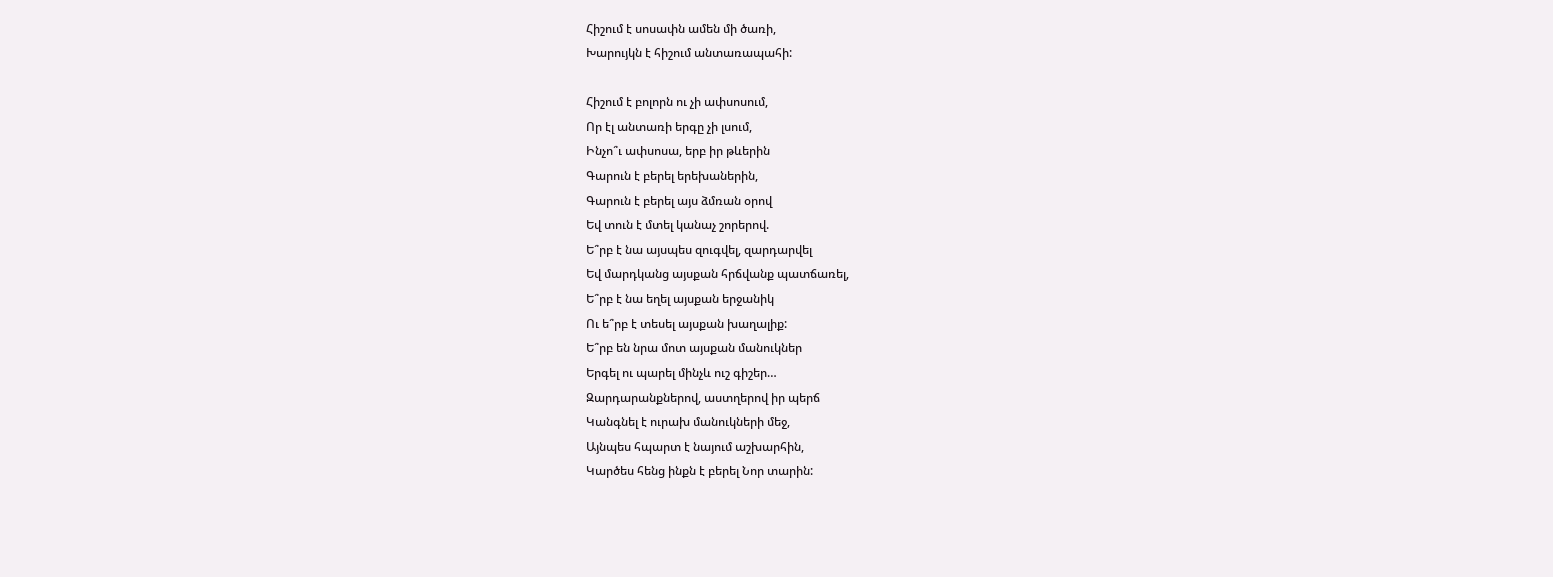Հիշում է սոսափն ամեն մի ծառի,
Խարույկն է հիշում անտառապահի:

Հիշում է բոլորն ու չի ափսոսում,
Որ էլ անտառի երգը չի լսում,
Ինչո՞ւ ափսոսա, երբ իր թևերին
Գարուն է բերել երեխաներին,
Գարուն է բերել այս ձմռան օրով
Եվ տուն է մտել կանաչ շորերով.
Ե՞րբ է նա այսպես զուգվել, զարդարվել
Եվ մարդկանց այսքան հրճվանք պատճառել,
Ե՞րբ է նա եղել այսքան երջանիկ
Ու ե՞րբ է տեսել այսքան խաղալիք:
Ե՞րբ են նրա մոտ այսքան մանուկներ
Երգել ու պարել մինչև ուշ գիշեր…
Զարդարանքներով, աստղերով իր պերճ
Կանգնել է ուրախ մանուկների մեջ,
Այնպես հպարտ է նայում աշխարհին,
Կարծես հենց ինքն է բերել Նոր տարին: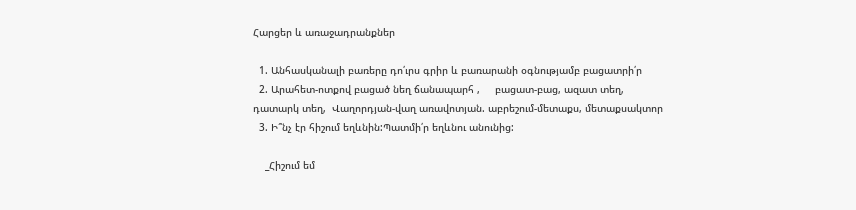Հարցեր և առաջադրանքներ

  1. Անհասկանալի բառերը դո՛ւրս գրիր և բառարանի օգնությամբ բացատրի՛ր
  2. Արահետ-ոտքով բացած նեղ ճանապարհ ,     բացատ-բաց, ազատ տեղ, դատարկ տեղ,  Վաղորդյան-վաղ առավոտյան. աբրեշում-մետաքս, մետաքսակտոր
  3. Ի՞նչ էր հիշում եղևնին:Պատմի՛ր եղևնու անունից:

    _Հիշում եմ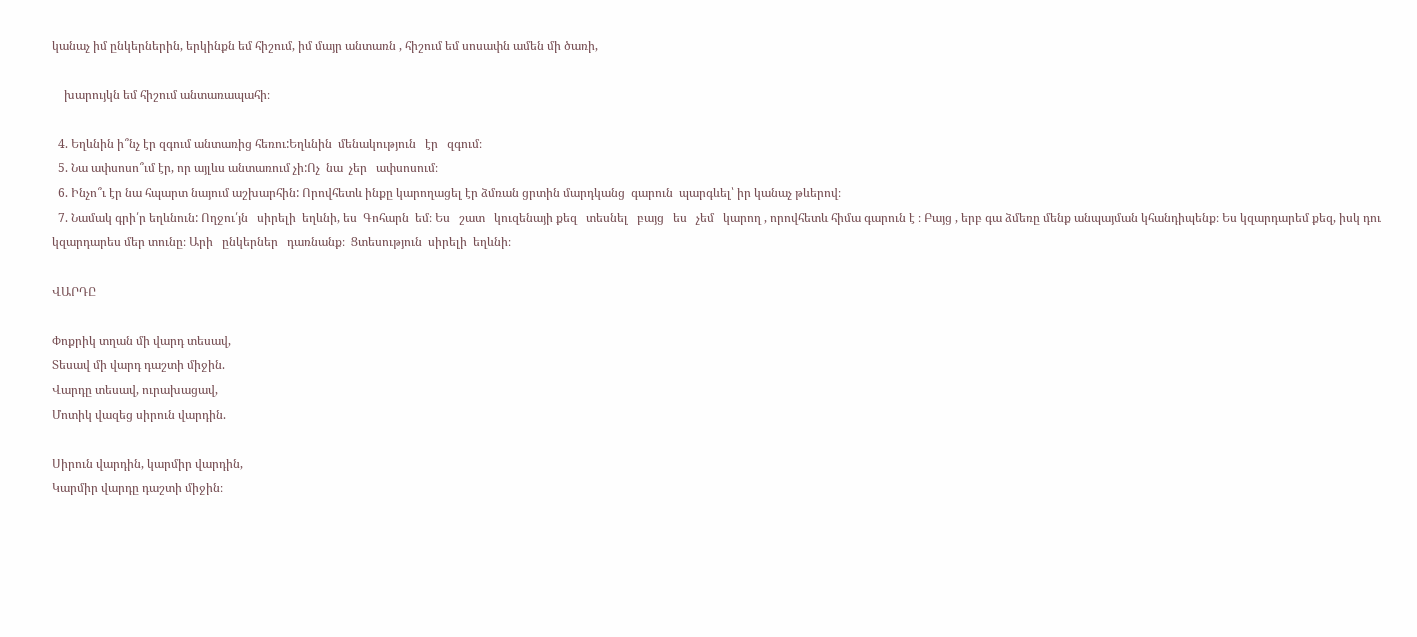կանաչ իմ ընկերներին, երկինքն եմ հիշում, իմ մայր անտառն , հիշում եմ սոսափն ամեն մի ծառի,

    խարույկն եմ հիշում անտառապահի։

  4. Եղևնին ի՞նչ էր զգում անտառից հեռու:Եղևնին  մենակություն   էր   զգում։
  5. Նա ափսոսո՞ւմ էր, որ այլևս անտառում չի:Ոչ  նա  չեր   ափսոսում։
  6. Ինչո՞ւ էր նա հպարտ նայում աշխարհին: Որովհետև ինքը կարողացել էր ձմռան ցրտին մարդկանց  գարուն  պարգևել՝ իր կանաչ թևերով։
  7. Նամակ գրի՛ր եղևնուն: Ողջու՛յն   սիրելի  եղևնի, ես  Գոհարն  եմ։ Ես   շատ   կուզենայի քեզ   տեսնել   բայց   ես   չեմ   կարող , որովհետև հիմա գարուն է ։ Բայց , երբ գա ձմեռը մենք անպայման կհանդիպենք։ Ես կզարդարեմ քեզ, իսկ դու կզարդարես մեր տունը։ Արի   ընկերներ   դառնանք։  Ցտեսություն  սիրելի  եղևնի։

ՎԱՐԴԸ

Փոքրիկ տղան մի վարդ տեսավ,
Տեսավ մի վարդ դաշտի միջին.
Վարդը տեսավ, ուրախացավ,
Մոտիկ վազեց սիրուն վարդին.

Սիրուն վարդին, կարմիր վարդին,
Կարմիր վարդը դաշտի միջին։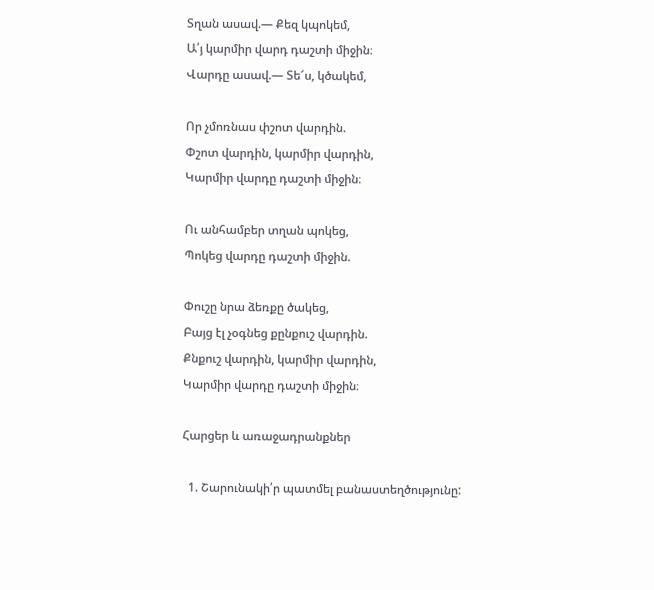Տղան ասավ.— Քեզ կպոկեմ,
Ա՛յ կարմիր վարդ դաշտի միջին։
Վարդը ասավ.— Տե՜ս, կծակեմ,

Որ չմոռնաս փշոտ վարդին.
Փշոտ վարդին, կարմիր վարդին,
Կարմիր վարդը դաշտի միջին։

Ու անհամբեր տղան պոկեց,
Պոկեց վարդը դաշտի միջին.

Փուշը նրա ձեռքը ծակեց,
Բայց էլ չօգնեց քընքուշ վարդին.
Քնքուշ վարդին, կարմիր վարդին,
Կարմիր վարդը դաշտի միջին։

Հարցեր և առաջադրանքներ

  1. Շարունակի՛ր պատմել բանաստեղծությունը: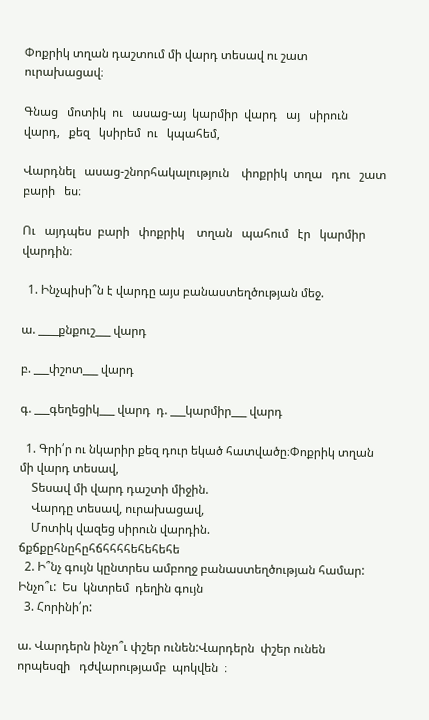Փոքրիկ տղան դաշտում մի վարդ տեսավ ու շատ ուրախացավ։

Գնաց   մոտիկ  ու   ասաց-այ  կարմիր  վարդ   այ   սիրուն  վարդ,   քեզ   կսիրեմ  ու   կպահեմ,

Վարդնել   ասաց-շնորհակալություն    փոքրիկ  տղա   դու   շատ   բարի   ես։

Ու   այդպես  բարի   փոքրիկ    տղան   պահում   էր   կարմիր   վարդին։

  1. Ինչպիսի՞ն է վարդը այս բանաստեղծության մեջ.

ա. ____քնքուշ___ վարդ

բ. ___փշոտ___ վարդ

գ. ___գեղեցիկ___ վարդ  դ. ___կարմիր___ վարդ

  1. Գրի՛ր ու նկարիր քեզ դուր եկած հատվածը։Փոքրիկ տղան մի վարդ տեսավ,
    Տեսավ մի վարդ դաշտի միջին.
    Վարդը տեսավ, ուրախացավ,
    Մոտիկ վազեց սիրուն վարդին.      ճքճքըհնըհըհճհհհհեհեհեհե
  2. Ի՞նչ գույն կընտրես ամբողջ բանաստեղծության համար: Ինչո՞ւ:  Ես  կնտրեմ  դեղին գույն
  3. Հորինի՛ր:

ա. Վարդերն ինչո՞ւ փշեր ունեն:Վարդերն  փշեր ունեն     որպեսզի   դժվարությամբ  պոկվեն  ։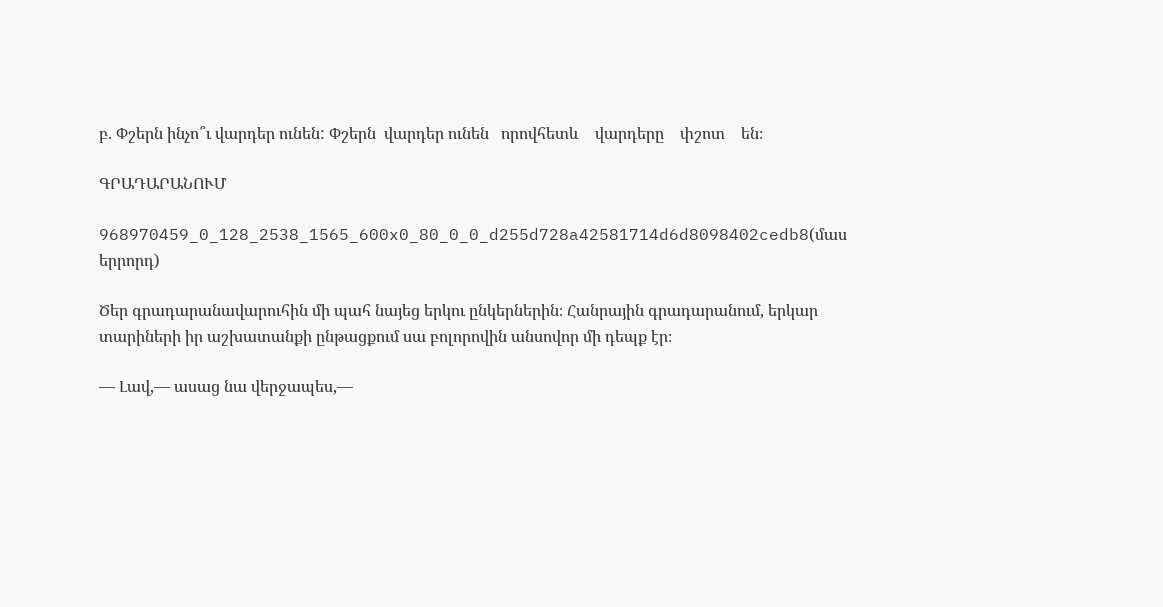բ. Փշերն ինչո՞ւ վարդեր ունեն: Փշերն  վարդեր ունեն   որովհետև    վարդերը    փշոտ    են։

ԳՐԱԴԱՐԱՆՈՒՄ

968970459_0_128_2538_1565_600x0_80_0_0_d255d728a42581714d6d8098402cedb8(մաս երրորդ)

Ծեր գրադարանավարուհին մի պահ նայեց երկու ընկերներին։ Հանրային գրադարանում, երկար տարիների իր աշխատանքի ընթացքում սա բոլորովին անսովոր մի դեպք էր։

— Լավ,— ասաց նա վերջապես,—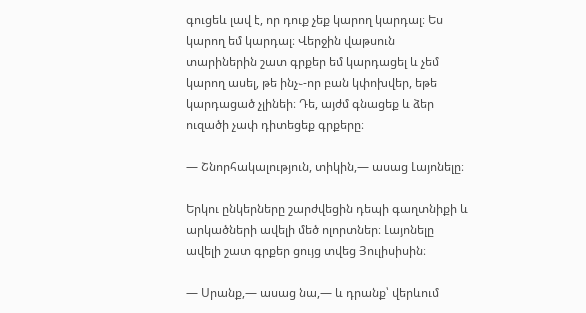գուցեև լավ է, որ դուք չեք կարող կարդալ։ Ես կարող եմ կարդալ։ Վերջին վաթսուն տարիներին շատ գրքեր եմ կարդացել և չեմ կարող ասել, թե ինչ֊-որ բան կփոխվեր, եթե կարդացած չլինեի։ Դե, այժմ գնացեք և ձեր ուզածի չափ դիտեցեք գրքերը։

— Շնորհակալություն, տիկին,— ասաց Լայոնելը։

Երկու ընկերները շարժվեցին դեպի գաղտնիքի և արկածների ավելի մեծ ոլորտներ։ Լայոնելը ավելի շատ գրքեր ցույց տվեց Յուլիսիսին։

— Սրանք,— ասաց նա,— և դրանք՝ վերևում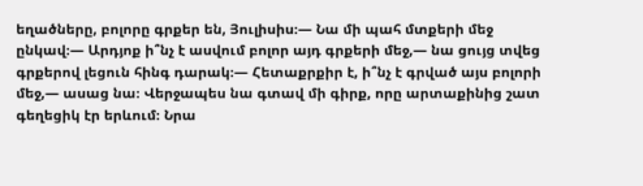եղածները, բոլորը գրքեր են, Յուլիսիս։— Նա մի պահ մտքերի մեջ ընկավ։— Արդյոք ի՞նչ է ասվում բոլոր այդ գրքերի մեջ,— նա ցույց տվեց գրքերով լեցուն հինգ դարակ։— Հետաքրքիր է, ի՞նչ է գրված այս բոլորի մեջ,— ասաց նա։ Վերջապես նա գտավ մի գիրք, որը արտաքինից շատ գեղեցիկ էր երևում։ Նրա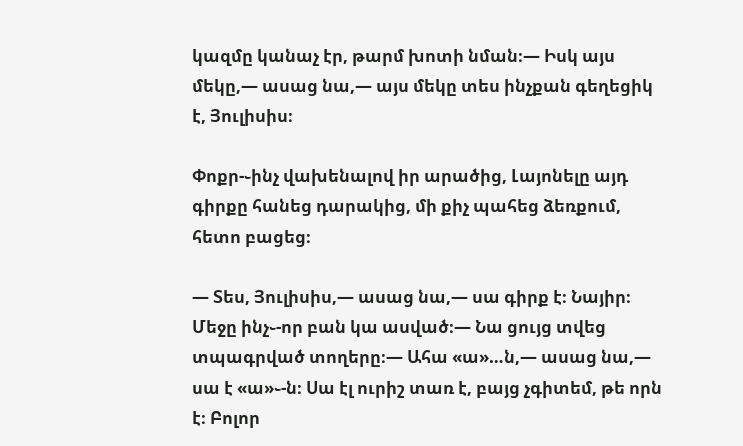կազմը կանաչ էր, թարմ խոտի նման։— Իսկ այս մեկը,— ասաց նա,— այս մեկը տես ինչքան գեղեցիկ է, Յուլիսիս։

Փոքր-֊ինչ վախենալով իր արածից, Լայոնելը այդ գիրքը հանեց դարակից, մի քիչ պահեց ձեռքում, հետո բացեց։

— Տես, Յուլիսիս,— ասաց նա,— սա գիրք է։ Նայիր։ Մեջը ինչ֊-որ բան կա ասված։— Նա ցույց տվեց տպագրված տողերը։— Ահա «ա»…ն,— ասաց նա,— սա է «ա»֊-ն։ Սա էլ ուրիշ տառ է, բայց չգիտեմ, թե որն է։ Բոլոր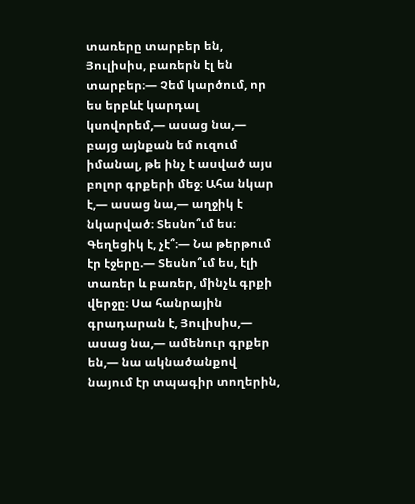տառերը տարբեր են, Յուլիսիս, բառերն էլ են տարբեր։— Չեմ կարծում, որ ես երբևէ կարդալ կսովորեմ,— ասաց նա,— բայց այնքան եմ ուզում իմանալ, թե ինչ է ասված այս բոլոր գրքերի մեջ։ Ահա նկար է,— ասաց նա,— աղջիկ է նկարված։ Տեսնո՞ւմ ես։ Գեղեցիկ է, չէ՞։— Նա թերթում էր էջերը.— Տեսնո՞ւմ ես, էլի տառեր և բառեր, մինչև գրքի վերջը։ Սա հանրային գրադարան է, Յուլիսիս,— ասաց նա,— ամենուր գրքեր են,— նա ակնածանքով նայում էր տպագիր տողերին,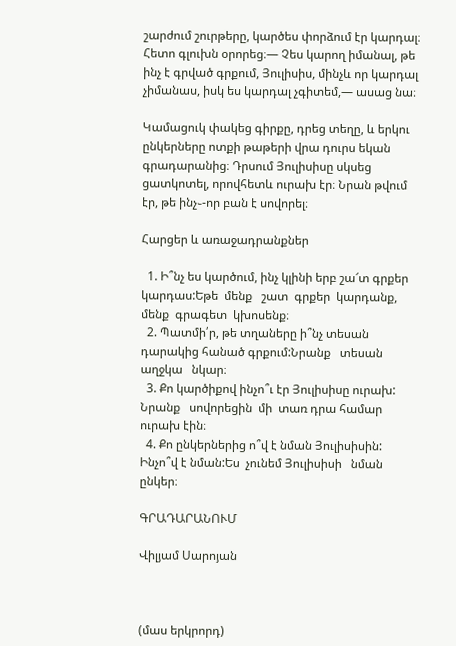շարժում շուրթերը, կարծես փորձում էր կարդալ։ Հետո գլուխն օրորեց։— Չես կարող իմանալ, թե ինչ է գրված գրքում, Յուլիսիս, մինչև որ կարդալ չիմանաս, իսկ ես կարդալ չգիտեմ,— ասաց նա։

Կամացուկ փակեց գիրքը, դրեց տեղը, և երկու ընկերները ոտքի թաթերի վրա դուրս եկան գրադարանից։ Դրսում Յուլիսիսը սկսեց ցատկոտել, որովհետև ուրախ էր։ Նրան թվում էր, թե ինչ֊-որ բան է սովորել։

Հարցեր և առաջադրանքներ

  1. Ի՞նչ ես կարծում, ինչ կլինի երբ շա՜տ գրքեր կարդաս:Եթե  մենք   շատ  գրքեր  կարդանք,  մենք  գրագետ  կխոսենք։
  2. Պատմի՛ր, թե տղաները ի՞նչ տեսան դարակից հանած գրքում:Նրանք   տեսան    աղջկա   նկար։
  3. Քո կարծիքով ինչո՞ւ էր Յուլիսիսը ուրախ:  Նրանք   սովորեցին  մի  տառ դրա համար ուրախ էին։
  4. Քո ընկերներից ո՞վ է նման Յուլիսիսին: Ինչո՞վ է նման:Ես  չունեմ Յուլիսիսի   նման   ընկեր։

ԳՐԱԴԱՐԱՆՈՒՄ

Վիլյամ Սարոյան



(մաս երկրորդ)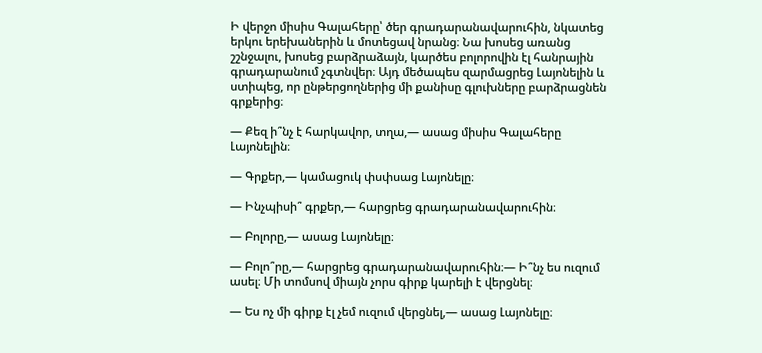Ի վերջո միսիս Գալահերը՝ ծեր գրադարանավարուհին, նկատեց երկու երեխաներին և մոտեցավ նրանց։ Նա խոսեց առանց շշնջալու, խոսեց բարձրաձայն, կարծես բոլորովին էլ հանրային գրադարանում չգտնվեր։ Այդ մեծապես զարմացրեց Լայոնելին և ստիպեց, որ ընթերցողներից մի քանիսը գլուխները բարձրացնեն գրքերից։

— Քեզ ի՞նչ է հարկավոր, տղա,— ասաց միսիս Գալահերը Լայոնելին։

— Գրքեր,— կամացուկ փսփսաց Լայոնելը։

— Ինչպիսի՞ գրքեր,— հարցրեց գրադարանավարուհին։

— Բոլորը,— ասաց Լայոնելը։

— Բոլո՞րը,— հարցրեց գրադարանավարուհին։— Ի՞նչ ես ուզում ասել։ Մի տոմսով միայն չորս գիրք կարելի է վերցնել։

— Ես ոչ մի գիրք էլ չեմ ուզում վերցնել,— ասաց Լայոնելը։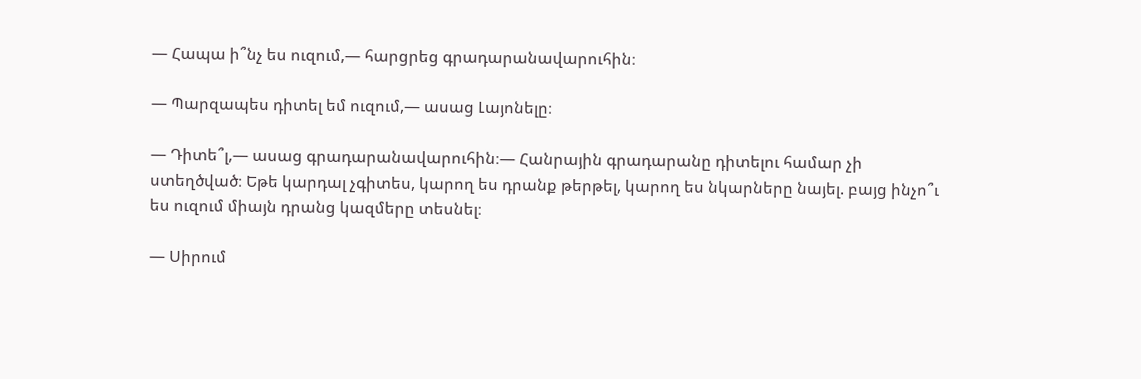— Հապա ի՞նչ ես ուզում,— հարցրեց գրադարանավարուհին։

— Պարզապես դիտել եմ ուզում,— ասաց Լայոնելը։

— Դիտե՞լ,— ասաց գրադարանավարուհին։— Հանրային գրադարանը դիտելու համար չի ստեղծված։ Եթե կարդալ չգիտես, կարող ես դրանք թերթել, կարող ես նկարները նայել. բայց ինչո՞ւ ես ուզում միայն դրանց կազմերը տեսնել։

— Սիրում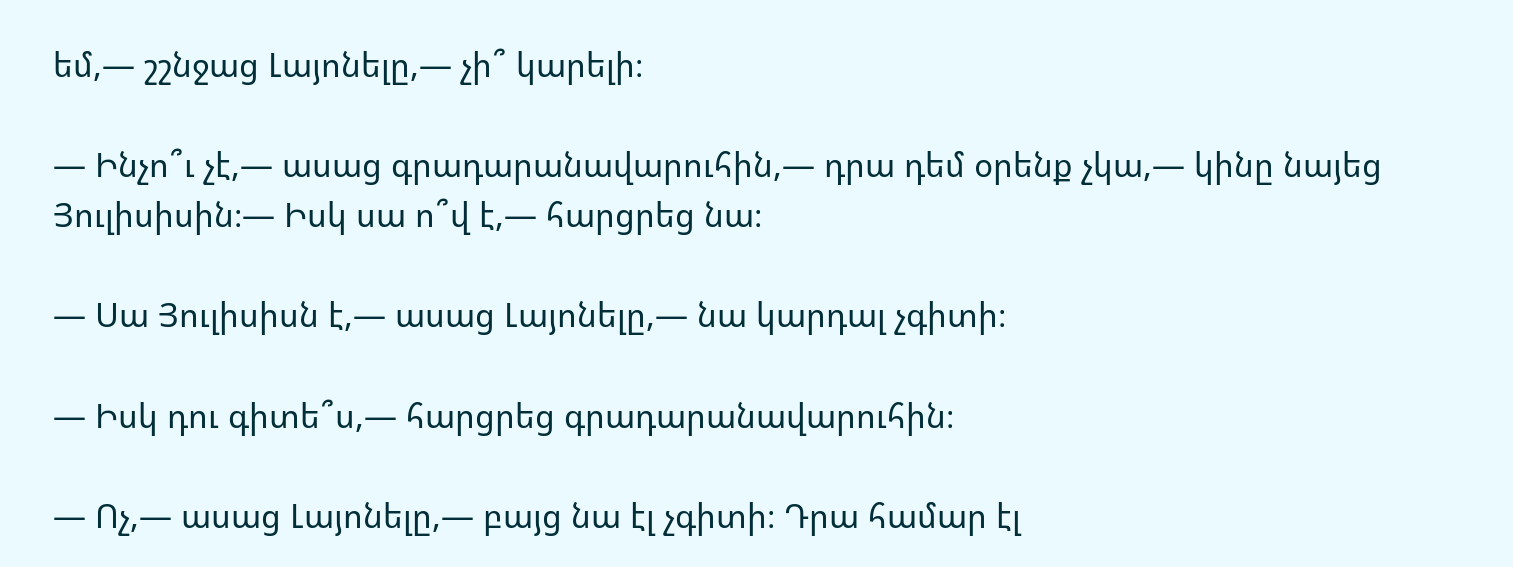եմ,— շշնջաց Լայոնելը,— չի՞ կարելի։

— Ինչո՞ւ չէ,— ասաց գրադարանավարուհին,— դրա դեմ օրենք չկա,— կինը նայեց Յուլիսիսին։— Իսկ սա ո՞վ է,— հարցրեց նա։

— Սա Յուլիսիսն է,— ասաց Լայոնելը,— նա կարդալ չգիտի։

— Իսկ դու գիտե՞ս,— հարցրեց գրադարանավարուհին։

— Ոչ,— ասաց Լայոնելը,— բայց նա էլ չգիտի։ Դրա համար էլ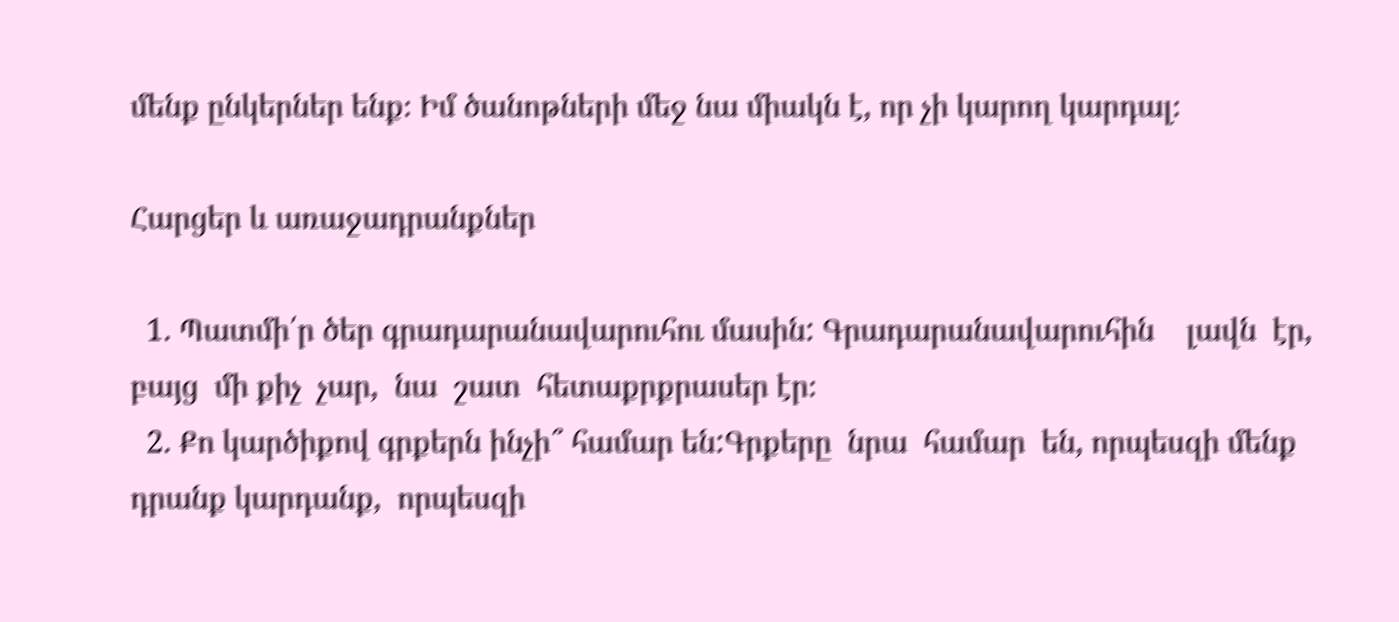մենք ընկերներ ենք։ Իմ ծանոթների մեջ նա միակն է, որ չի կարող կարդալ։

Հարցեր և առաջադրանքներ

  1. Պատմի՛ր ծեր գրադարանավարուհու մասին: Գրադարանավարուհին    լավն  էր,  բայց  մի քիչ  չար,  նա  շատ  հետաքրքրասեր էր։
  2. Քո կարծիքով գրքերն ինչի՞ համար են:Գրքերը  նրա  համար  են, որպեսզի մենք  դրանք կարդանք,  որպեսզի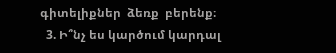գիտելիքներ  ձեռք  բերենք։
  3. Ի՞նչ ես կարծում կարդալ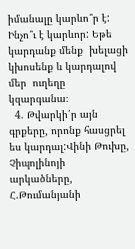իմանալը կարևո՞ր է: Ինչո՞ւ է կարևոր: Եթե կարդանք մենք  խելացի  կխոսենք և կարդալով  մեր  ուղեղը  կզարգանա։
  4. Թվարկի՛ր այն գրքերը, որոնք հասցրել ես կարդալ:Վինի Թուխը,  Չիպոլինոյի  արկածները,  Հ.Թումանյանի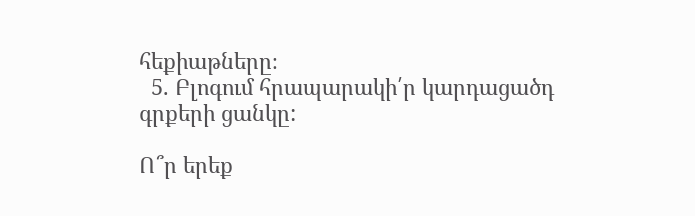հեքիաթները։
  5. Բլոգում հրապարակի՛ր կարդացածդ գրքերի ցանկը:

Ո՞ր երեք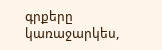գրքերը կառաջարկես,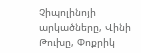Չիպոլինոյի արկածները, Վինի Թուխը, Փոքրիկ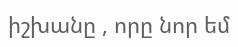իշխանը , որը նոր եմ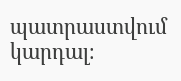պատրաստվում կարդալ։